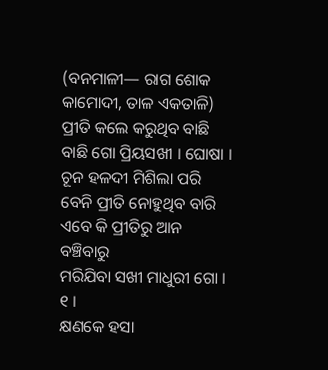(ବନମାଳୀ— ରାଗ ଶୋକ କାମୋଦୀ, ତାଳ ଏକତାଳି)
ପ୍ରୀତି କଲେ କରୁଥିବ ବାଛି ବାଛି ଗୋ ପ୍ରିୟସଖୀ । ଘୋଷା ।
ଚୂନ ହଳଦୀ ମିଶିଲା ପରି
ବେନି ପ୍ରୀତି ନୋହୁଥିବ ବାରି
ଏବେ କି ପ୍ରୀତିରୁ ଆନ ବଞ୍ଚିବାରୁ
ମରିଯିବା ସଖୀ ମାଧୁରୀ ଗୋ । ୧ ।
କ୍ଷଣକେ ହସା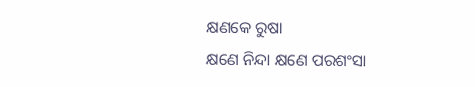କ୍ଷଣକେ ରୁଷା
କ୍ଷଣେ ନିନ୍ଦା କ୍ଷଣେ ପରଶଂସା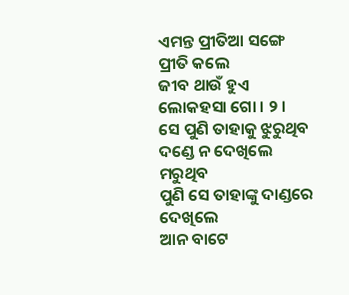ଏମନ୍ତ ପ୍ରୀତିଆ ସଙ୍ଗେ ପ୍ରୀତି କଲେ
ଜୀବ ଥାଉଁ ହୁଏ ଲୋକହସା ଗୋ । ୨ ।
ସେ ପୁଣି ତାହାକୁ ଝୁରୁଥିବ
ଦଣ୍ଡେ ନ ଦେଖିଲେ ମରୁଥିବ
ପୁଣି ସେ ତାହାଙ୍କୁ ଦାଣ୍ଡରେ ଦେଖିଲେ
ଆନ ବାଟେ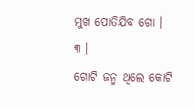ମୁଖ ପୋତିଯିବ ଗୋ । ୩ ।
ଗୋଟି ଜନ୍ମ ଥିଲେ କୋଟି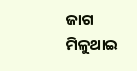ଜାଗ
ମିଳୁଥାଇ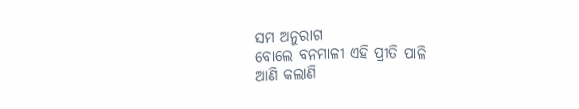ସମ ଅନୁରାଗ
ବୋଲେ ବନମାଳୀ ଏହି ପ୍ରୀତି ପାଳି
ଆଣି କଲାଣି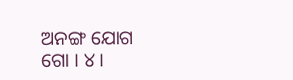ଅନଙ୍ଗ ଯୋଗ ଗୋ । ୪ ।